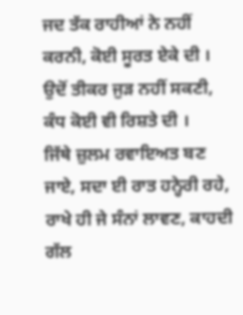ਜਦ ਤੱਕ ਰਾਹੀਆਂ ਨੇ ਨਹੀਂ ਕਰਨੀ, ਕੋਈ ਸੂਰਤ ਏਕੇ ਦੀ ।
ਉਦੋਂ ਤੀਕਰ ਜੁੜ ਨਹੀਂ ਸਕਣੀ, ਕੰਧ ਕੋਈ ਵੀ ਰਿਸ਼ਤੇ ਦੀ ।
ਜਿੱਥੇ ਜ਼ੁਲਮ ਰਵਾਇਅਤ ਬਣ ਜਾਏ, ਸਦਾ ਈ ਰਾਤ ਹਨ੍ਹੇਰੀ ਰਹੇ,
ਰਾਖੇ ਹੀ ਜੇ ਸੰਨਾਂ ਲਾਵਣ, ਕਾਹਦੀ ਗੱਲ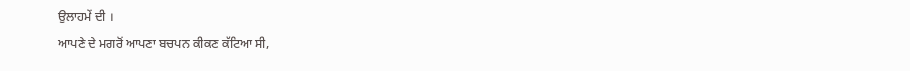ਉਲਾਹਮੇਂ ਦੀ ।
ਆਪਣੇ ਦੇ ਮਗਰੋਂ ਆਪਣਾ ਬਚਪਨ ਕੀਕਣ ਕੱਟਿਆ ਸੀ,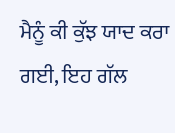ਮੈਨੂੰ ਕੀ ਕੁੱਝ ਯਾਦ ਕਰਾ ਗਈ, ਇਹ ਗੱਲ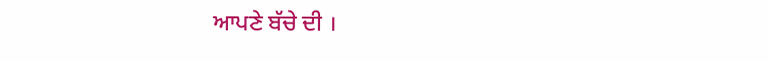ਆਪਣੇ ਬੱਚੇ ਦੀ ।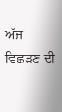ਅੱਜ ਵਿਛੜਣ ਦੀ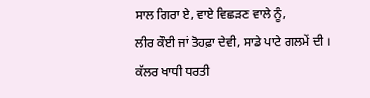ਸਾਲ ਗਿਰਾ ਏ, ਵਾਏ ਵਿਛੜਣ ਵਾਲੇ ਨੂੰ,
ਲੀਰ ਕੌਈ ਜਾਂ ਤੋਹਫ਼ਾ ਦੇਵੀ, ਸਾਡੇ ਪਾਟੇ ਗਲਮੇਂ ਦੀ ।
ਕੱਲਰ ਖਾਧੀ ਧਰਤੀ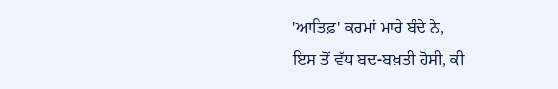'ਆਤਿਫ਼' ਕਰਮਾਂ ਮਾਰੇ ਬੰਦੇ ਨੇ,
ਇਸ ਤੋਂ ਵੱਧ ਬਦ-ਬਖ਼ਤੀ ਹੋਸੀ, ਕੀ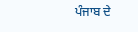ਪੰਜਾਬ ਦੇ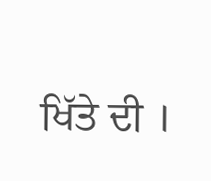ਖਿੱਤੇ ਦੀ ।